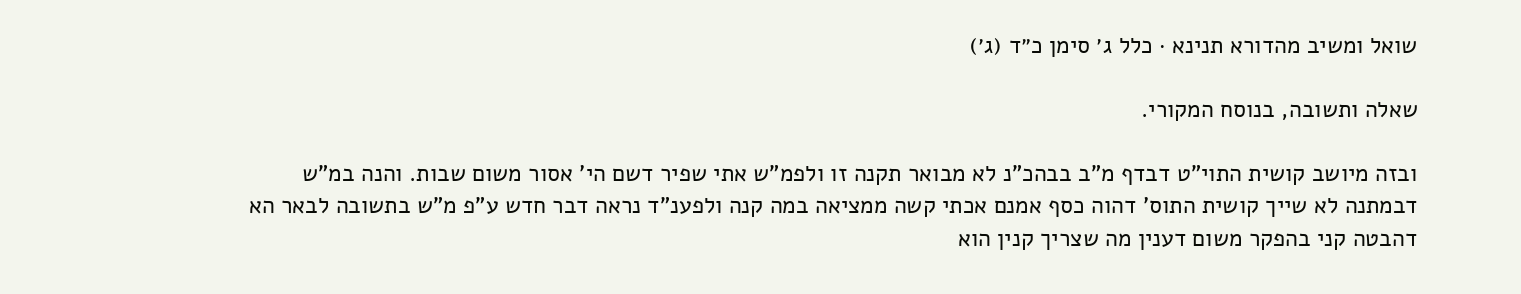שואל ומשיב מהדורא תנינא · כלל ג׳ סימן כ״ד (ג׳)

שאלה ותשובה, בנוסח המקורי.

ובזה מיושב קושית התוי"ט דבדף מ"ב בבהכ"נ לא מבואר תקנה זו ולפמ"ש אתי שפיר דשם הי' אסור משום שבות. והנה במ"ש דבמתנה לא שייך קושית התוס' דהוה כסף אמנם אכתי קשה ממציאה במה קנה ולפענ"ד נראה דבר חדש ע"פ מ"ש בתשובה לבאר הא דהבטה קני בהפקר משום דענין מה שצריך קנין הוא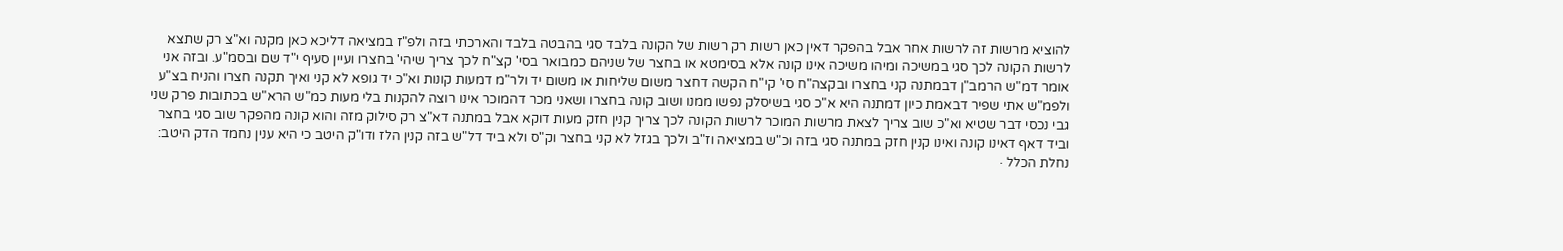להוציא מרשות זה לרשות אחר אבל בהפקר דאין כאן רשות רק רשות של הקונה בלבד סגי בהבטה בלבד והארכתי בזה ולפ"ז במציאה דליכא כאן מקנה וא"צ רק שתצא לרשות הקונה לכך סגי במשיכה ומיהו משיכה אינו קונה אלא בסימטא או בחצר של שניהם כמבואר בסי' קצ"ח לכך צריך שיהי' בחצרו ועיין סעיף י"ד שם ובסמ"ע. ובזה אני אומר דמ"ש הרמב"ן דבמתנה קני בחצרו ובקצה"ח סי' קי"ח הקשה דחצר משום שליחות או משום יד ולר"מ דמעות קונות וא"כ יד גופא לא קני ואיך תקנה חצרו והניח בצ"ע ולפמ"ש אתי שפיר דבאמת כיון דמתנה היא א"כ סגי בשיסלק נפשו ממנו ושוב קונה בחצרו ושאני מכר דהמוכר אינו רוצה להקנות בלי מעות כמ"ש הרא"ש בכתובות פרק שני גבי נכסי דבר שטיא וא"כ שוב צריך לצאת מרשות המוכר לרשות הקונה לכך צריך קנין חזק מעות דוקא אבל במתנה דא"צ רק סילוק מזה והוא קונה מהפקר שוב סגי בחצר וביד דאף דאינו קונה ואינו קנין חזק במתנה סגי בזה וכ"ש במציאה וז"ב ולכך בגזל לא קני בחצר וק"ס ולא ביד דל"ש בזה קנין הלז ודו"ק היטב כי היא ענין נחמד הדק היטב:
נחלת הכלל ·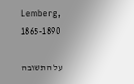Lemberg, 1865-1890

על התשובה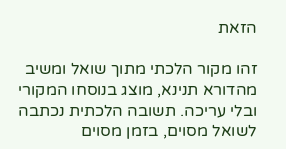הזאת

זהו מקור הלכתי מתוך שואל ומשיב מהדורא תנינא, מוצג בנוסחו המקורי ובלי עריכה. תשובה הלכתית נכתבה לשואל מסוים, בזמן מסוים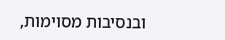ובנסיבות מסוימות,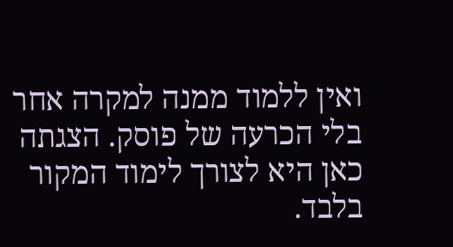ואין ללמוד ממנה למקרה אחר בלי הכרעה של פוסק. הצגתה כאן היא לצורך לימוד המקור בלבד.